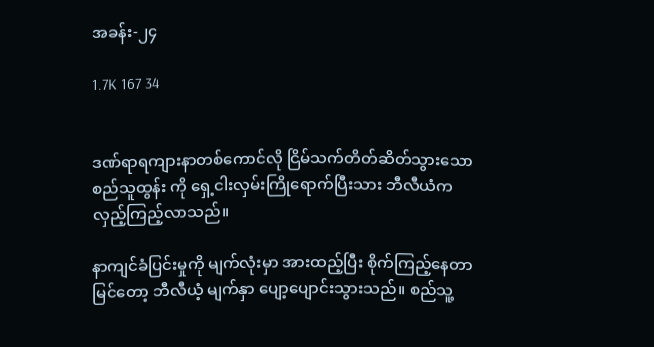အခန်း-၂၄

1.7K 167 34


ဒဏ်ရာရကျားနာတစ်ကောင်လို ငြိမ်သက်တိတ်ဆိတ်သွားသော စည်သူထွန်း ကို ရှေ့ငါးလှမ်းကြိုရောက်ပြီးသား ဘီလီယံက လှည့်ကြည့်လာသည်။

နာကျင်ခံပြင်းမှုကို မျက်လုံးမှာ အားထည့်ပြီး စိုက်ကြည့်နေတာ မြင်တော့ ဘီလီယံ့ မျက်နှာ ပျော့ပျောင်းသွားသည်။ စည်သူ့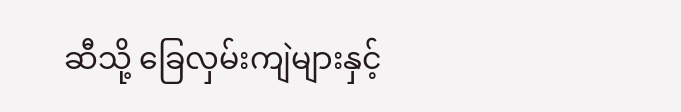ဆီသို့ ခြေလှမ်းကျဲများနှင့်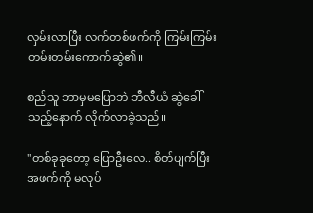လှမ်းလာပြီး လက်တစ်ဖက်ကို ကြမ်းကြမ်းတမ်းတမ်းကောက်ဆွဲ၏။

စည်သူ ဘာမှမပြောဘဲ ဘီလီယံ ဆွဲခေါ်သည့်နောက် လိုက်လာခဲ့သည်။

"တစ်ခုခုတော့ ပြောဦးလေ.. စိတ်ပျက်ပြီး အဖက်ကို မလုပ်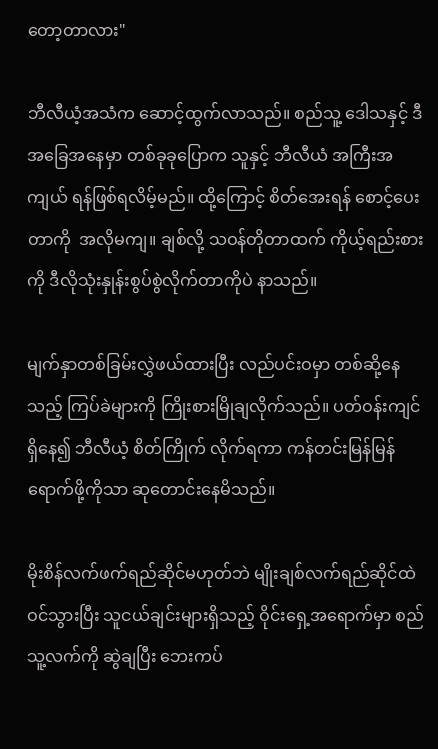တော့တာလား"

ဘီလီယံ့အသံက ဆောင့်ထွက်လာသည်။ စည်သူ့ ဒေါသနှင့် ဒီအခြေအနေမှာ တစ်ခုခုပြောက သူနှင့် ဘီလီယံ အကြီးအကျယ် ရန်ဖြစ်ရလိမ့်မည်။ ထို့ကြောင့် စိတ်အေးရန် စောင့်ပေးတာကို  အလိုမကျ။ ချစ်လို့ သဝန်တိုတာထက် ကိုယ့်ရည်းစားကို ဒီလိုသုံးနှုန်းစွပ်စွဲလိုက်တာကိုပဲ နာသည်။

မျက်နှာတစ်ခြမ်းလွှဲဖယ်ထားပြီး လည်ပင်းဝမှာ တစ်ဆို့နေသည့် ကြပ်ခဲများကို ကြိုးစားမြိုချလိုက်သည်။ ပတ်ဝန်းကျင်ရှိနေ၍ ဘီလီယံ့ စိတ်ကြိုက် လိုက်ရကာ ကန်တင်းမြန်မြန်ရောက်ဖို့ကိုသာ ဆုတောင်းနေမိသည်။

မိုးစိန်လက်ဖက်ရည်ဆိုင်မဟုတ်ဘဲ မျိုးချစ်လက်ရည်ဆိုင်ထဲ ဝင်သွားပြီး သူငယ်ချင်းများရှိသည့် ဝိုင်းရှေ့အရောက်မှာ စည်သူ့လက်ကို ဆွဲချပြီး ဘေးကပ်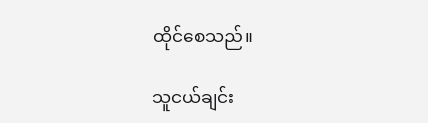ထိုင်စေသည်။

သူငယ်ချင်း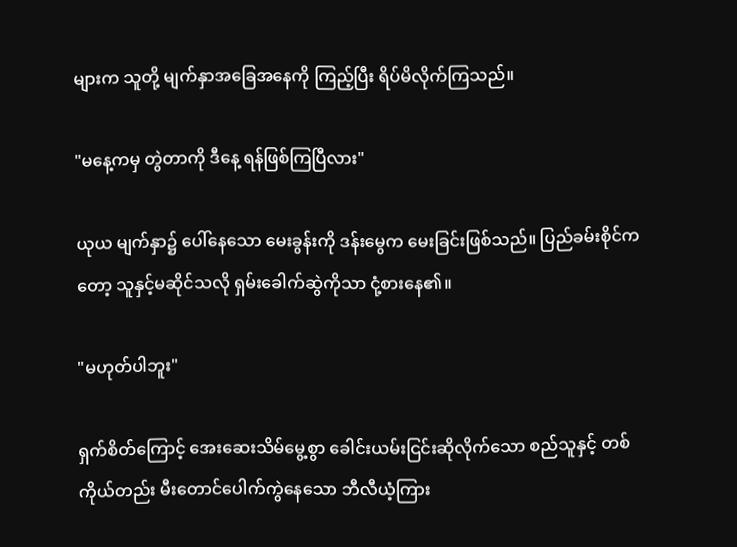များက သူတို့ မျက်နှာအခြေအနေကို ကြည့်ပြီး ရိပ်မိလိုက်ကြသည်။

"မနေ့ကမှ တွဲတာကို ဒီနေ့ ရန်ဖြစ်ကြပြီလား"

ယုယ မျက်နှာ၌ ပေါ်နေသော မေးခွန်းကို ဒန်းမွေက မေးခြင်းဖြစ်သည်။ ပြည်ခမ်းစိုင်ကတော့ သူနှင့်မဆိုင်သလို ရှမ်းခေါက်ဆွဲကိုသာ ငုံ့စားနေ၏။

"မဟုတ်ပါဘူး"

ရှက်စိတ်ကြောင့် အေးဆေးသိမ်မွေ့စွာ ခေါင်းယမ်းငြင်းဆိုလိုက်သော စည်သူနှင့် တစ်ကိုယ်တည်း မီးတောင်ပေါက်ကွဲနေသော ဘီလီယံ့ကြား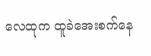လေထုက ထူခဲအေးစက်နေ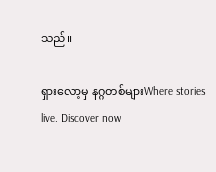သည်။

ရှားလော့မှ နဂ္ဂတစ်များWhere stories live. Discover now